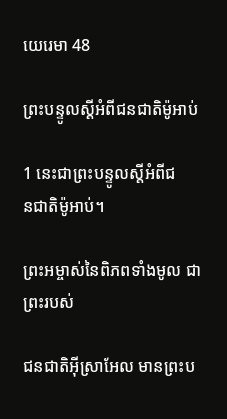យេរេមា 48

ព្រះ‌បន្ទូលស្ដីអំពីជន‌ជាតិម៉ូអាប់

1 នេះជាព្រះ‌បន្ទូលស្ដីអំពីជន‌ជាតិម៉ូអាប់។

ព្រះ‌អម្ចាស់នៃពិភពទាំងមូល ជាព្រះរបស់

ជន‌ជាតិអ៊ីស្រា‌អែល មានព្រះ‌ប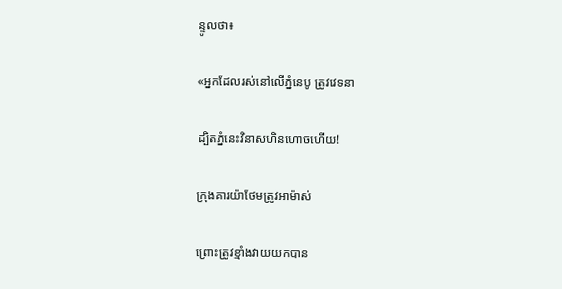ន្ទូលថា៖

«អ្នកដែលរស់នៅលើភ្នំនេបូ ត្រូវវេទនា

ដ្បិតភ្នំនេះវិនាសហិន‌ហោចហើយ!

ក្រុងគារយ៉ា‌ថែមត្រូវអាម៉ាស់

ព្រោះត្រូវខ្មាំងវាយយកបាន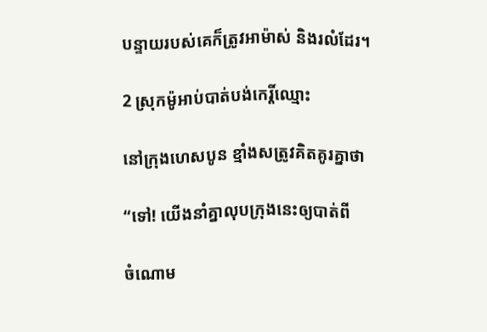បន្ទាយរបស់គេក៏ត្រូវអាម៉ាស់ និងរលំដែរ។

2 ស្រុកម៉ូអាប់បាត់បង់កេរ្តិ៍ឈ្មោះ

នៅក្រុងហេស‌បូន ខ្មាំងសត្រូវគិត‌គូរគ្នាថា

“ទៅ! យើងនាំគ្នាលុបក្រុងនេះឲ្យបាត់ពី

ចំណោម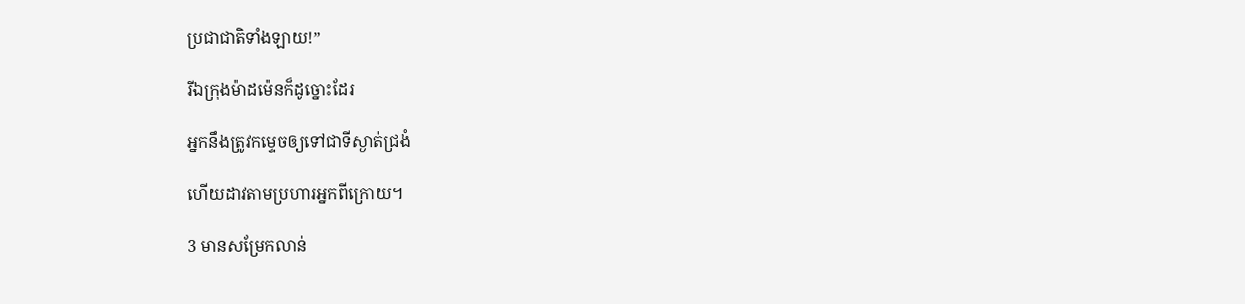ប្រជា‌ជាតិទាំង‌ឡាយ!”

រីឯក្រុងម៉ាដ‌ម៉េនក៏ដូច្នោះដែរ

អ្នកនឹងត្រូវកម្ទេចឲ្យទៅជាទីស្ងាត់ជ្រងំ

ហើយដាវតាមប្រហារអ្នកពីក្រោយ។

3 មានសម្រែកលាន់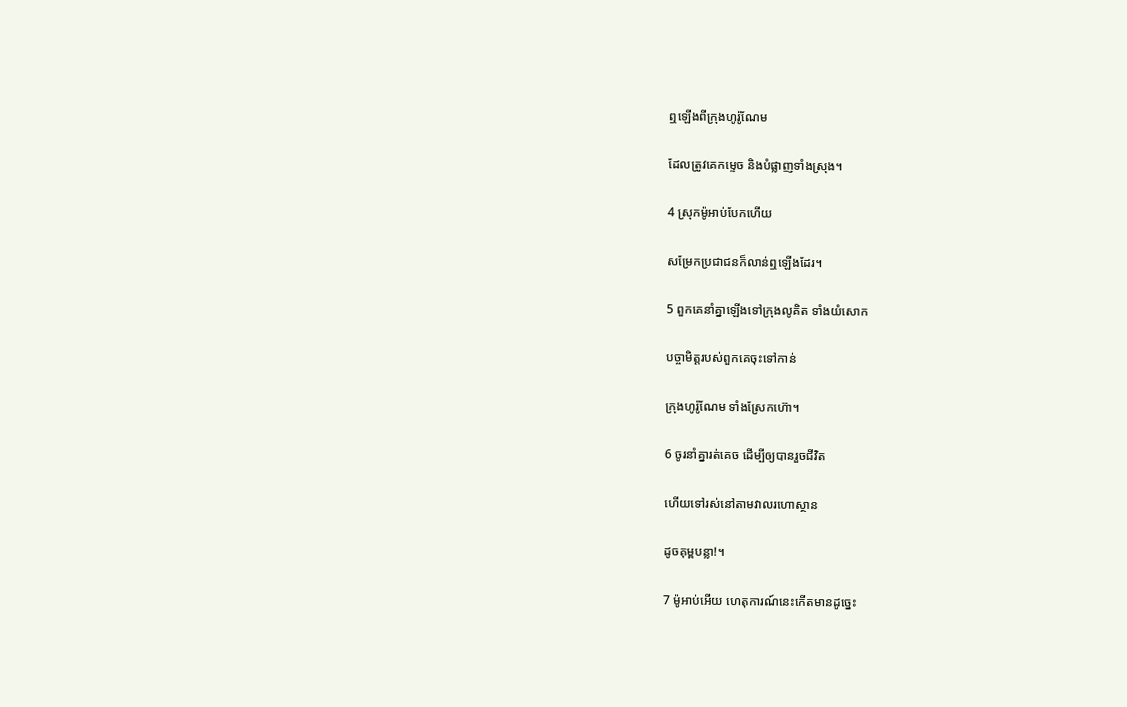ឮឡើងពីក្រុងហូរ៉ូ‌ណែម

ដែលត្រូវគេកម្ទេច និងបំផ្លាញទាំងស្រុង។

4 ស្រុកម៉ូអាប់បែកហើយ

សម្រែកប្រជា‌ជនក៏លាន់ឮឡើងដែរ។

5 ពួកគេនាំគ្នាឡើងទៅក្រុងលូគិត ទាំងយំសោក

បច្ចា‌មិត្តរបស់ពួកគេចុះទៅកាន់

ក្រុងហូរ៉ូ‌ណែម ទាំងស្រែកហ៊ោ។

6 ចូរនាំគ្នារត់គេច ដើម្បីឲ្យបានរួចជីវិត

ហើយទៅរស់នៅតាមវាលរហោ‌ស្ថាន

ដូចគុម្ពបន្លា!។

7 ម៉ូអាប់អើយ ហេតុ‌ការណ៍នេះកើតមានដូច្នេះ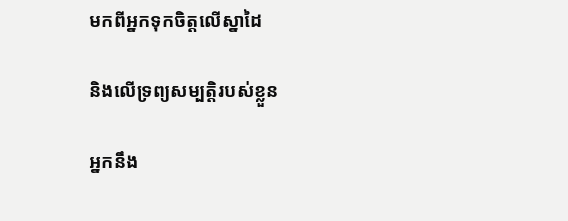មកពីអ្នកទុកចិត្តលើស្នា‌ដៃ

និងលើទ្រព្យសម្បត្តិរបស់ខ្លួន

អ្នកនឹង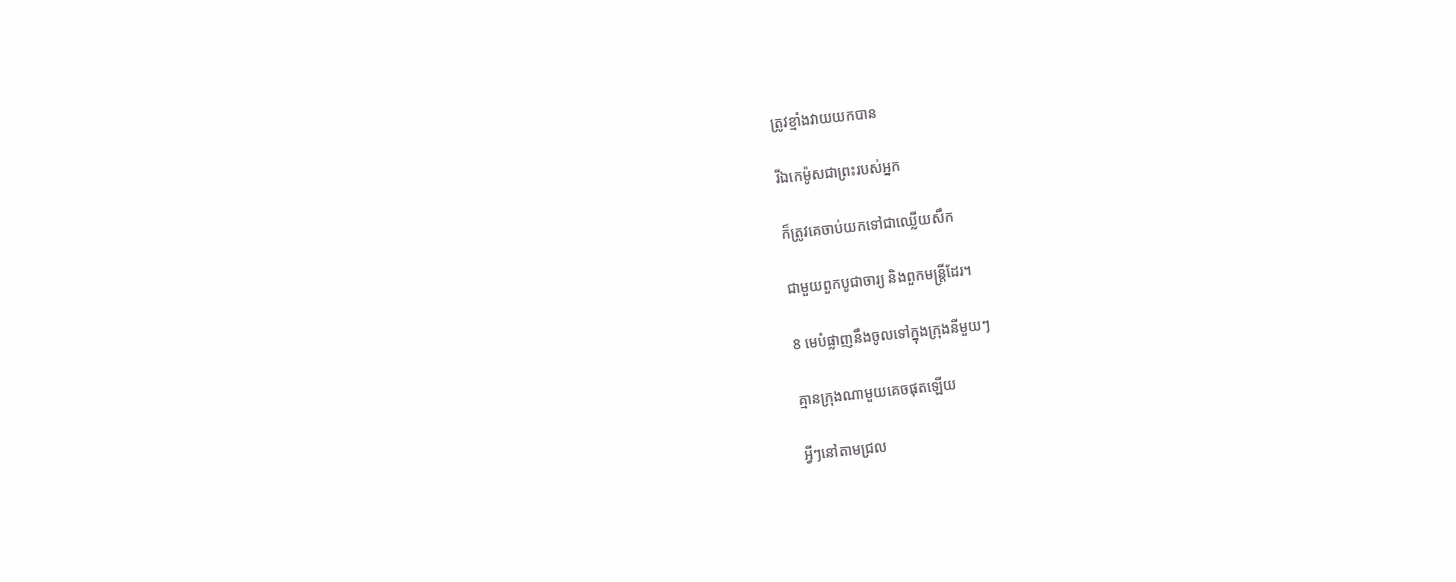ត្រូវខ្មាំងវាយយកបាន

រីឯកេម៉ូសជាព្រះរបស់អ្នក

ក៏ត្រូវគេចាប់យកទៅជាឈ្លើយសឹក

ជាមួយពួកបូជា‌ចារ្យ និងពួកមន្ត្រីដែរ។

8 មេបំផ្លាញនឹងចូលទៅក្នុងក្រុងនីមួយៗ

គ្មានក្រុងណាមួយគេចផុតឡើយ

អ្វីៗនៅតាមជ្រល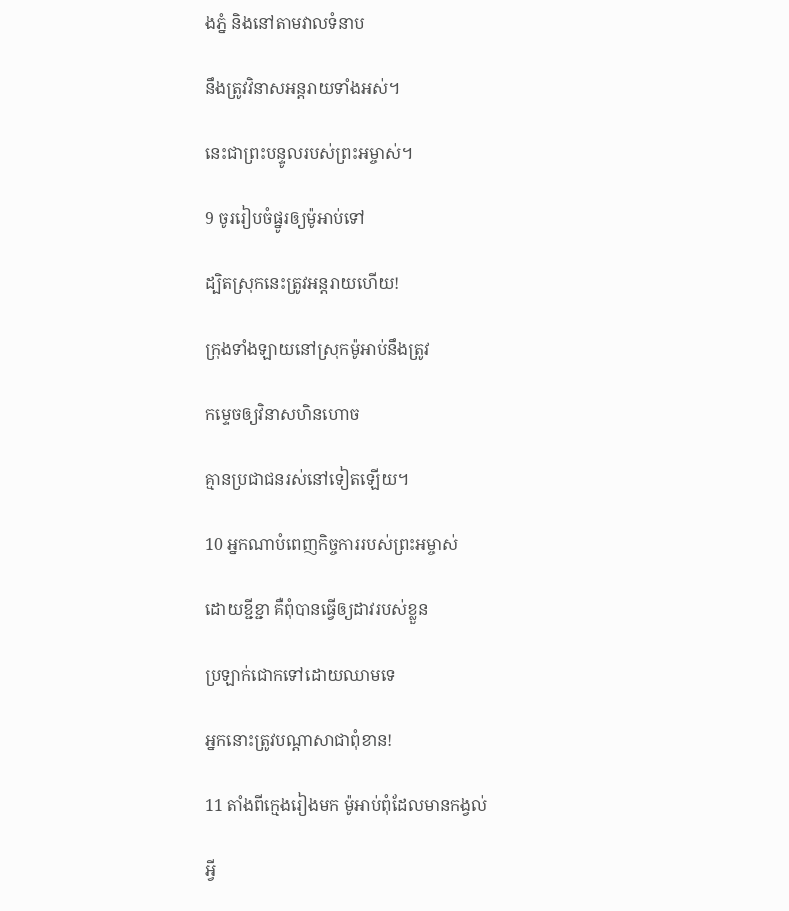ងភ្នំ និងនៅតាមវាលទំនាប

នឹងត្រូវវិនាសអន្តរាយទាំងអស់។

នេះជាព្រះ‌បន្ទូលរបស់ព្រះ‌អម្ចាស់។

9 ចូររៀបចំផ្នូរឲ្យម៉ូអាប់ទៅ

ដ្បិតស្រុកនេះត្រូវអន្តរាយហើយ!

ក្រុងទាំង‌ឡាយនៅស្រុកម៉ូអាប់នឹងត្រូវ

កម្ទេចឲ្យវិនាសហិន‌ហោច

គ្មានប្រជា‌ជនរស់នៅទៀតឡើយ។

10 អ្នកណាបំពេញកិច្ចការរបស់ព្រះ‌អម្ចាស់

ដោយខ្ជីខ្ជា គឺពុំបានធ្វើឲ្យដាវរបស់ខ្លួន

ប្រឡាក់ជោកទៅដោយឈាមទេ

អ្នកនោះត្រូវបណ្ដាសាជាពុំ‌ខាន!

11 តាំងពីក្មេងរៀងមក ម៉ូអាប់ពុំដែលមានកង្វល់

អ្វី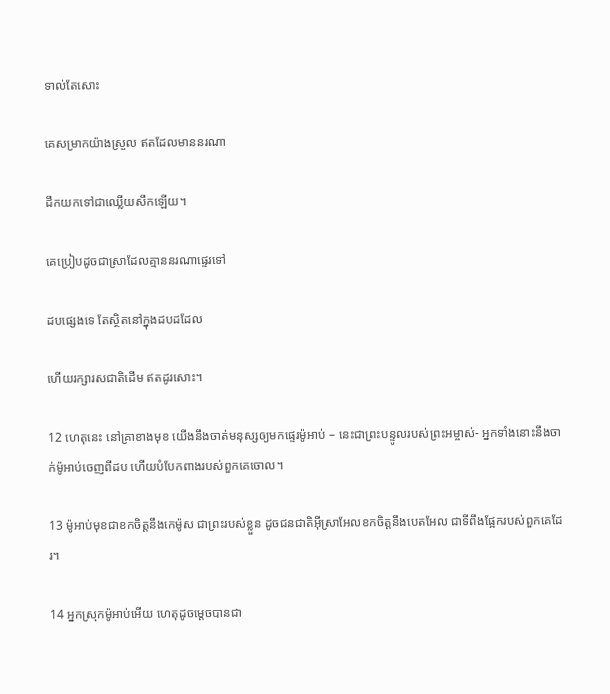ទាល់តែសោះ

គេសម្រាកយ៉ាងស្រួល ឥតដែលមាននរណា

ដឹកយកទៅជាឈ្លើយសឹកឡើយ។

គេប្រៀបដូចជាស្រាដែលគ្មាននរណាផ្ទេរទៅ

ដបផ្សេងទេ តែស្ថិតនៅក្នុងដបដដែល

ហើយរក្សារស‌ជាតិដើម ឥតដូរសោះ។

12 ហេតុនេះ នៅគ្រាខាងមុខ យើងនឹងចាត់មនុស្សឲ្យមកផ្ទេរម៉ូអាប់ – នេះជាព្រះ‌បន្ទូលរបស់ព្រះ‌អម្ចាស់- អ្នកទាំងនោះនឹងចាក់ម៉ូអាប់ចេញពីដប ហើយបំបែកពាងរបស់ពួកគេចោល។

13 ម៉ូអាប់មុខជាខកចិត្តនឹងកេម៉ូស ជាព្រះរបស់ខ្លួន ដូចជន‌ជាតិអ៊ីស្រា‌អែលខកចិត្តនឹងបេត‌អែល ជាទីពឹងផ្អែករបស់ពួកគេដែរ។

14 អ្នកស្រុកម៉ូអាប់អើយ ហេតុដូចម្ដេចបានជា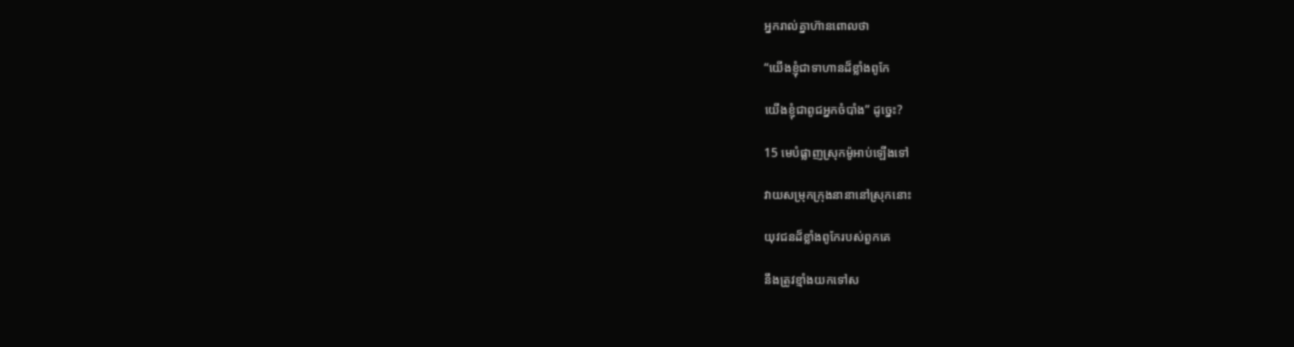អ្នករាល់គ្នាហ៊ានពោលថា

“យើងខ្ញុំជាទាហានដ៏ខ្លាំងពូកែ

យើងខ្ញុំជាពូជអ្នកចំបាំង” ដូច្នេះ?

15 មេបំផ្លាញស្រុកម៉ូអាប់ឡើងទៅ

វាយសម្រុកក្រុងនានានៅស្រុកនោះ

យុវជនដ៏ខ្លាំងពូកែរបស់ពួកគេ

នឹងត្រូវខ្មាំងយកទៅស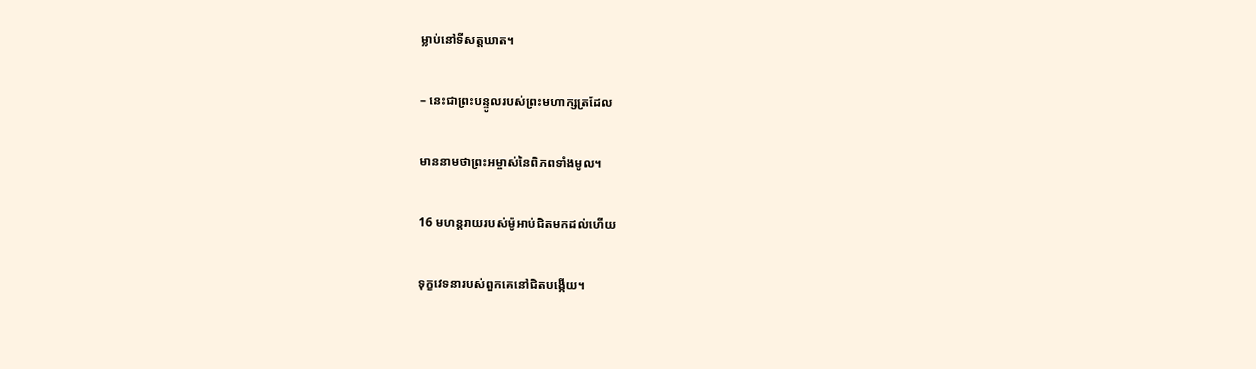ម្លាប់នៅទីសត្ត‌ឃាត។

– នេះជាព្រះ‌បន្ទូលរបស់ព្រះ‌មហា‌ក្សត្រដែល

មាននាមថាព្រះ‌អម្ចាស់នៃពិភពទាំងមូល។

16 មហន្ត‌រាយរបស់ម៉ូអាប់ជិតមកដល់ហើយ

ទុក្ខវេទនារបស់ពួកគេនៅជិតបង្កើយ។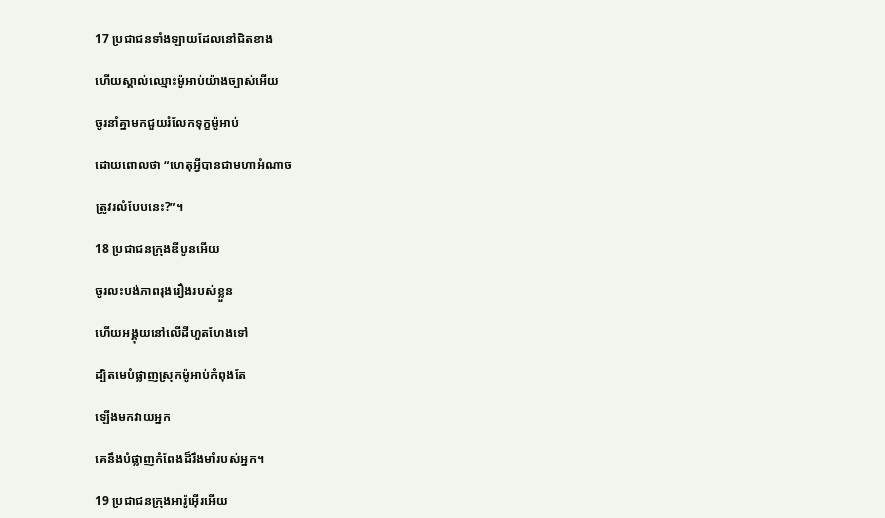17 ប្រជា‌ជនទាំង‌ឡាយដែលនៅជិតខាង

ហើយស្គាល់ឈ្មោះម៉ូអាប់យ៉ាងច្បាស់អើយ

ចូរនាំគ្នាមកជួយរំលែកទុក្ខម៉ូអាប់

ដោយពោលថា “ហេតុអ្វីបានជាមហាអំណាច

ត្រូវរលំបែបនេះ?”។

18 ប្រជា‌ជនក្រុងឌីបូនអើយ

ចូរលះ‌បង់ភាពរុងរឿងរបស់ខ្លួន

ហើយអង្គុយនៅលើដីហួត‌ហែងទៅ

ដ្បិតមេបំផ្លាញស្រុកម៉ូអាប់កំពុងតែ

ឡើងមកវាយអ្នក

គេនឹងបំផ្លាញកំពែងដ៏រឹង‌មាំរបស់អ្នក។

19 ប្រជា‌ជនក្រុងអារ៉ូ‌អ៊ើរអើយ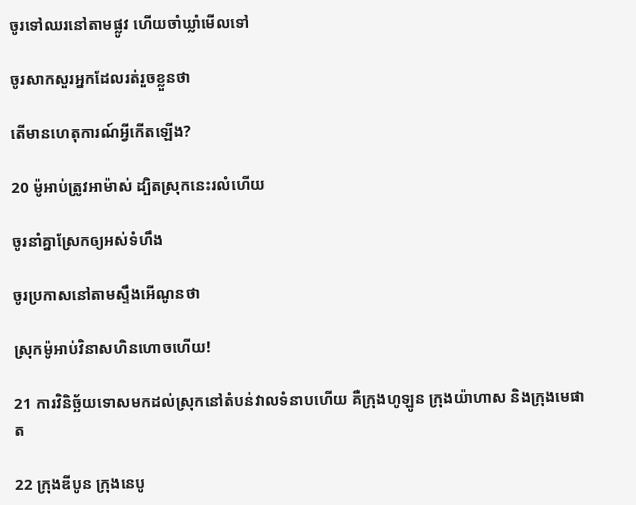ចូរទៅឈរនៅតាមផ្លូវ ហើយចាំឃ្លាំមើលទៅ

ចូរសាកសួរអ្នកដែលរត់រួចខ្លួនថា

តើមានហេតុ‌ការណ៍អ្វីកើតឡើង?

20 ម៉ូអាប់ត្រូវអាម៉ាស់ ដ្បិតស្រុកនេះរលំហើយ

ចូរនាំគ្នាស្រែកឲ្យអស់ទំហឹង

ចូរប្រកាសនៅតាមស្ទឹងអើណូនថា

ស្រុកម៉ូអាប់វិនាសហិន‌ហោចហើយ!

21 ការវិនិច្ឆ័យទោសមកដល់ស្រុកនៅតំបន់វាលទំនាបហើយ គឺក្រុងហូឡូន ក្រុងយ៉ាហាស និងក្រុងមេផាត

22 ក្រុងឌីបូន ក្រុងនេបូ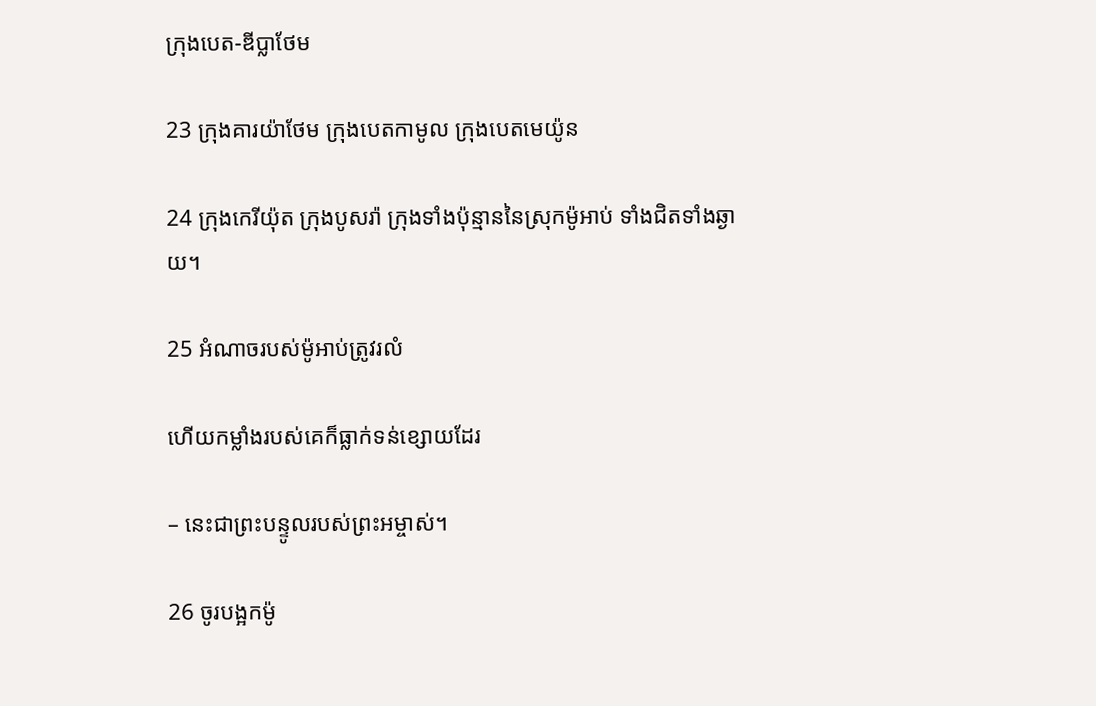ក្រុងបេត-ឌីប្លា‌ថែម

23 ក្រុងគារយ៉ា‌ថែម ក្រុងបេត‌កាមូល ក្រុងបេតមេ‌យ៉ូន

24 ក្រុងកេរី‌យ៉ុត ក្រុងបូសរ៉ា ក្រុងទាំងប៉ុន្មាននៃស្រុកម៉ូអាប់ ទាំងជិតទាំងឆ្ងាយ។

25 អំណាចរបស់ម៉ូអាប់ត្រូវរលំ

ហើយកម្លាំងរបស់គេក៏ធ្លាក់ទន់ខ្សោយដែរ

– នេះជាព្រះ‌បន្ទូលរបស់ព្រះ‌អម្ចាស់។

26 ចូរបង្អកម៉ូ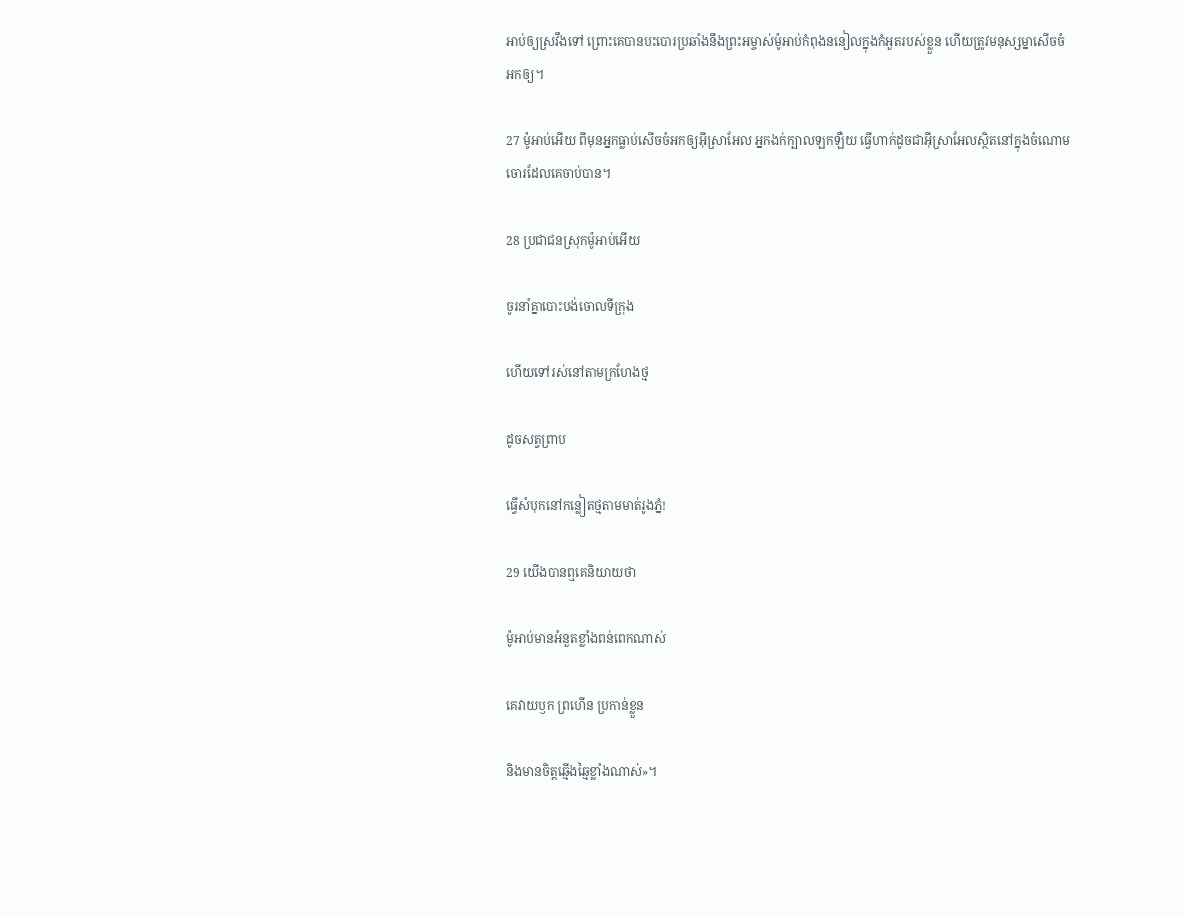អាប់ឲ្យស្រវឹងទៅ ព្រោះគេបានបះ‌បោរប្រឆាំងនឹងព្រះ‌អម្ចាស់ម៉ូអាប់កំពុងននៀលក្នុងកំអួតរបស់ខ្លួន ហើយត្រូវមនុស្ស‌ម្នាសើចចំអកឲ្យ។

27 ម៉ូអាប់អើយ ពីមុនអ្នកធ្លាប់សើចចំអកឲ្យអ៊ីស្រា‌អែល អ្នកងក់ក្បាលឡក‌ឡឺយ ធ្វើហាក់ដូចជាអ៊ីស្រា‌អែលស្ថិតនៅក្នុងចំណោមចោរដែលគេចាប់បាន។

28 ប្រជា‌ជនស្រុកម៉ូអាប់អើយ

ចូរនាំគ្នាបោះបង់ចោលទីក្រុង

ហើយទៅរស់នៅតាមក្រហែងថ្ម

ដូចសត្វព្រាប

ធ្វើសំបុកនៅកន្លៀតថ្មតាមមាត់រូងភ្នំ!

29 យើងបានឮគេនិយាយថា

ម៉ូអាប់មានអំនួតខ្លាំងពន់ពេកណាស់

គេវាយ‌ឫក ព្រហើន ប្រកាន់ខ្លួន

និងមានចិត្តឆ្មើង‌ឆ្មៃខ្លាំងណាស់»។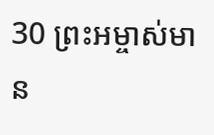30 ព្រះ‌អម្ចាស់មាន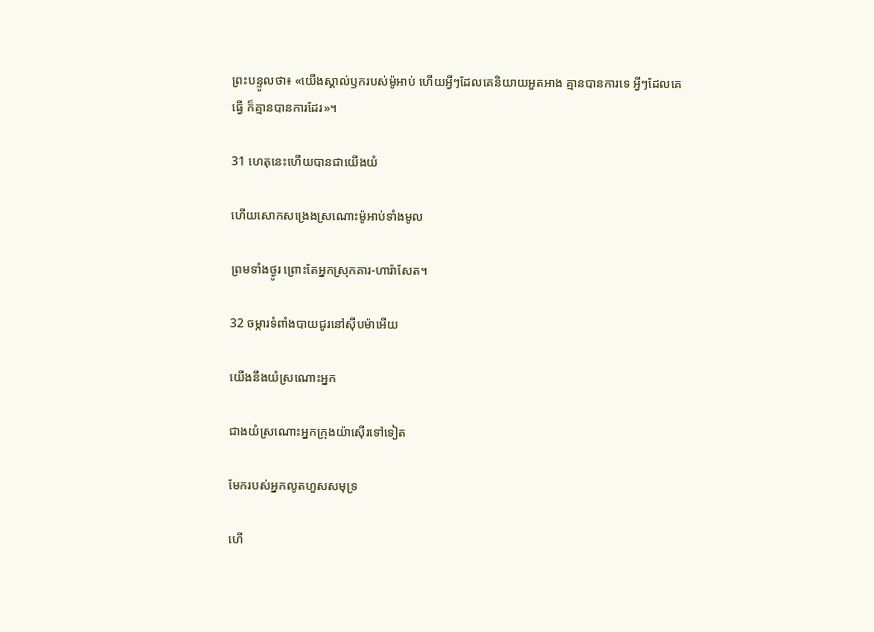ព្រះ‌បន្ទូលថា៖ «យើងស្គាល់ឫករបស់ម៉ូអាប់ ហើយអ្វីៗដែលគេនិយាយអួត‌អាង គ្មានបានការទេ អ្វីៗដែលគេធ្វើ ក៏គ្មានបានការដែរ»។

31 ហេតុនេះហើយបានជាយើងយំ

ហើយសោកសង្រេងស្រណោះម៉ូអាប់ទាំងមូល

ព្រមទាំងថ្ងូរ ព្រោះតែអ្នកស្រុកគារ-ហារ៉ា‌សែត។

32 ចម្ការទំពាំង‌បាយជូរនៅស៊ីបម៉ាអើយ

យើងនឹងយំស្រណោះអ្នក

ជាងយំស្រណោះអ្នកក្រុងយ៉ា‌ស៊ើរទៅទៀត

មែករបស់អ្នកលូតហួសសមុទ្រ

ហើ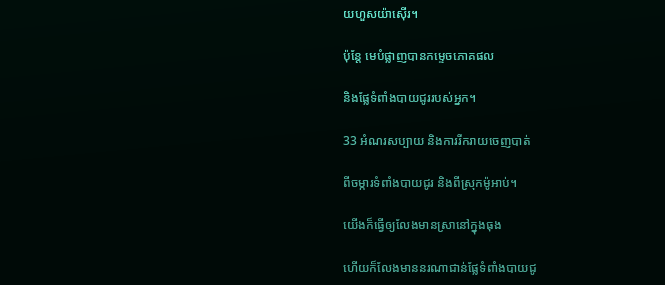យហួសយ៉ា‌ស៊ើរ។

ប៉ុន្តែ មេបំផ្លាញបានកម្ទេចភោគផល

និងផ្លែទំពាំង‌បាយជូររបស់អ្នក។

33 អំណរសប្បាយ និងការរីក‌រាយចេញបាត់

ពីចម្ការទំពាំង‌បាយជូរ និងពីស្រុកម៉ូអាប់។

យើងក៏ធ្វើឲ្យលែងមានស្រានៅក្នុងធុង

ហើយក៏លែងមាននរណាជាន់ផ្លែទំពាំង‌បាយជូ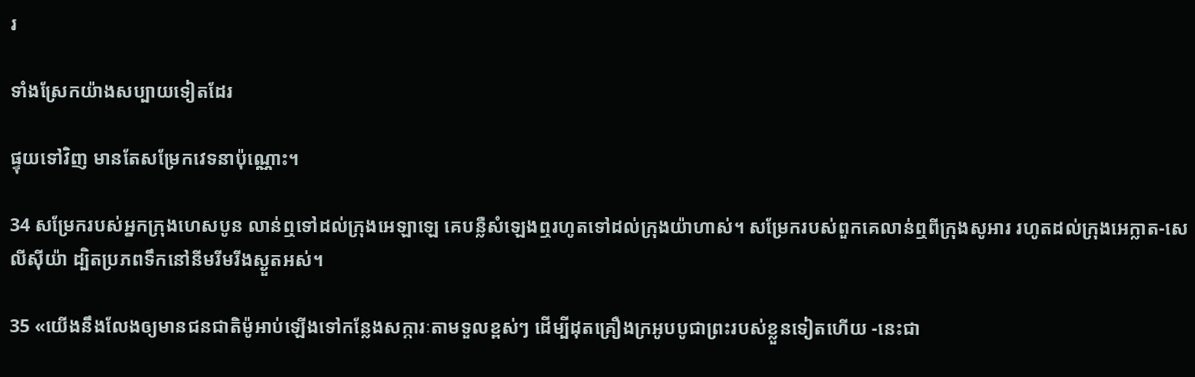រ

ទាំងស្រែកយ៉ាងសប្បាយទៀតដែរ

ផ្ទុយទៅវិញ មានតែសម្រែកវេទនាប៉ុណ្ណោះ។

34 សម្រែករបស់អ្នកក្រុងហេស‌បូន លាន់ឮទៅដល់ក្រុងអេឡា‌ឡេ គេបន្លឺសំឡេងឮរហូតទៅដល់ក្រុងយ៉ាហាស់។ សម្រែករបស់ពួកគេលាន់ឮពីក្រុងសូអារ រហូតដល់ក្រុងអេក្លាត-សេលី‌ស៊ីយ៉ា ដ្បិតប្រភពទឹកនៅនីមរីមរីងស្ងួតអស់។

35 «យើងនឹងលែងឲ្យមានជន‌ជាតិម៉ូអាប់ឡើងទៅកន្លែងសក្ការៈតាមទួលខ្ពស់ៗ ដើម្បីដុតគ្រឿងក្រអូបបូជាព្រះរបស់ខ្លួនទៀតហើយ -នេះជា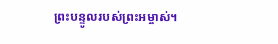ព្រះ‌បន្ទូលរបស់ព្រះ‌អម្ចាស់។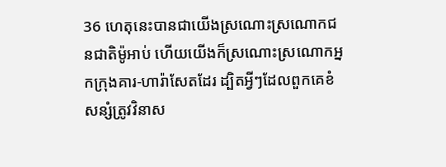36 ហេតុនេះបានជាយើងស្រណោះ‌ស្រណោកជន‌ជាតិម៉ូអាប់ ហើយយើងក៏ស្រណោះ‌ស្រណោកអ្នកក្រុងគារ-ហារ៉ា‌សែតដែរ ដ្បិតអ្វីៗដែលពួកគេខំសន្សំត្រូវវិនាស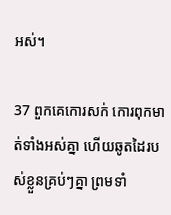អស់។

37 ពួកគេកោរសក់ កោរពុកមាត់ទាំងអស់គ្នា ហើយឆូតដៃរបស់ខ្លួនគ្រប់ៗគ្នា ព្រមទាំ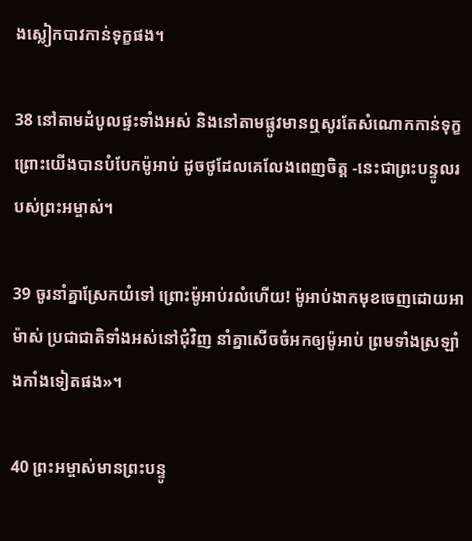ងស្លៀកបាវកាន់ទុក្ខផង។

38 នៅតាមដំបូលផ្ទះទាំងអស់ និងនៅតាមផ្លូវមានឮសូរតែសំណោកកាន់ទុក្ខ ព្រោះយើងបានបំបែកម៉ូអាប់ ដូចថូដែលគេលែងពេញចិត្ត -នេះជាព្រះ‌បន្ទូលរបស់ព្រះ‌អម្ចាស់។

39 ចូរនាំគ្នាស្រែកយំទៅ ព្រោះម៉ូអាប់រលំហើយ! ម៉ូអាប់ងាកមុខចេញដោយអាម៉ាស់ ប្រជា‌ជាតិទាំងអស់នៅជុំ‌វិញ នាំគ្នាសើចចំអកឲ្យម៉ូអាប់ ព្រមទាំងស្រឡាំង‌កាំងទៀតផង»។

40 ព្រះ‌អម្ចាស់មានព្រះ‌បន្ទូ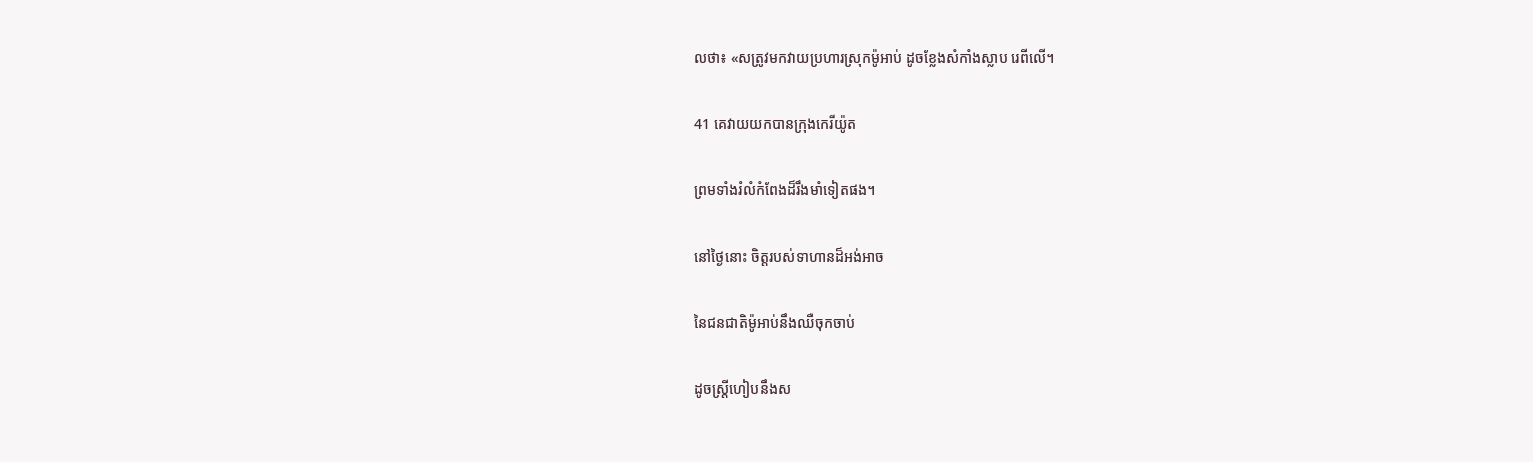លថា៖ «សត្រូវមកវាយប្រហារស្រុកម៉ូអាប់ ដូចខ្លែងសំកាំងស្លាប រេពីលើ។

41 គេវាយយកបានក្រុងកេរី‌យ៉ូត

ព្រមទាំងរំលំកំពែងដ៏រឹង‌មាំទៀតផង។

នៅថ្ងៃនោះ ចិត្តរបស់ទាហានដ៏អង់‌អាច

នៃជន‌ជាតិម៉ូអាប់នឹងឈឺចុកចាប់

ដូចស្ត្រីហៀបនឹងស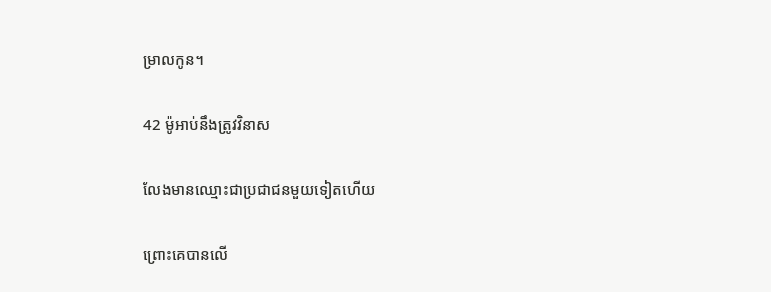ម្រាលកូន។

42 ម៉ូអាប់នឹងត្រូវវិនាស

លែងមានឈ្មោះជាប្រជា‌ជនមួយទៀតហើយ

ព្រោះគេបានលើ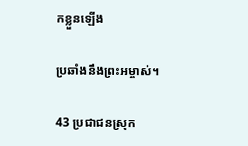កខ្លួនឡើង

ប្រឆាំងនឹងព្រះ‌អម្ចាស់។

43 ប្រជា‌ជនស្រុក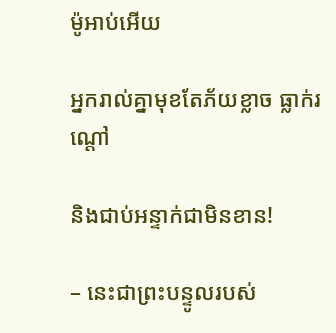ម៉ូអាប់អើយ

អ្នករាល់គ្នាមុខតែភ័យខ្លាច ធ្លាក់រណ្ដៅ

និងជាប់អន្ទាក់ជាមិនខាន!

– នេះជាព្រះ‌បន្ទូលរបស់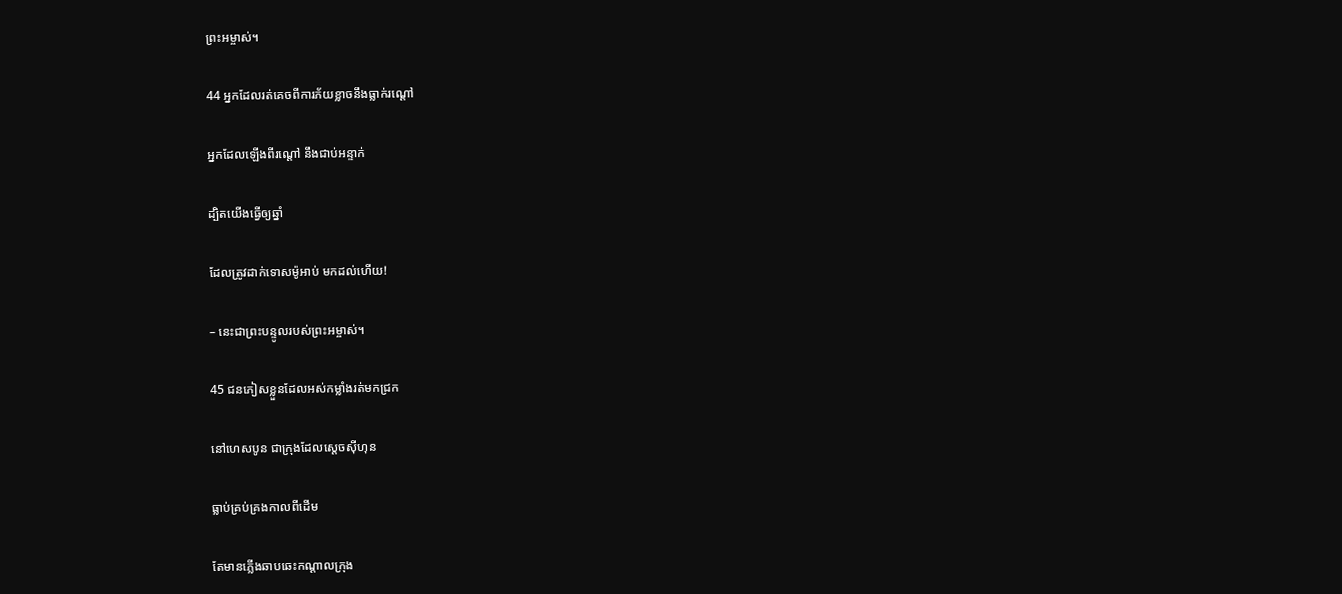ព្រះ‌អម្ចាស់។

44 អ្នកដែលរត់គេចពីការភ័យខ្លាចនឹងធ្លាក់រណ្ដៅ

អ្នកដែលឡើងពីរណ្ដៅ នឹងជាប់អន្ទាក់

ដ្បិតយើងធ្វើឲ្យឆ្នាំ

ដែលត្រូវដាក់ទោសម៉ូអាប់ មកដល់ហើយ!

– នេះជាព្រះ‌បន្ទូលរបស់ព្រះ‌អម្ចាស់។

45 ជនភៀសខ្លួនដែលអស់កម្លាំងរត់មកជ្រក

នៅហេស‌បូន ជាក្រុងដែលស្ដេចស៊ីហុន

ធ្លាប់គ្រប់‌គ្រងកាលពីដើម

តែមានភ្លើងឆាប‌ឆេះកណ្ដាលក្រុង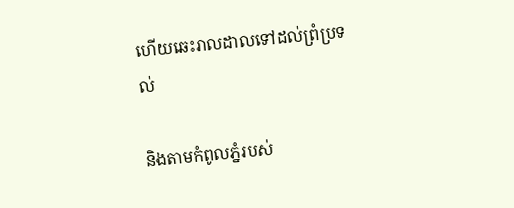ហើយឆេះរាល‌ដាលទៅដល់ព្រំ‌ប្រទល់

និងតាមកំពូលភ្នំរបស់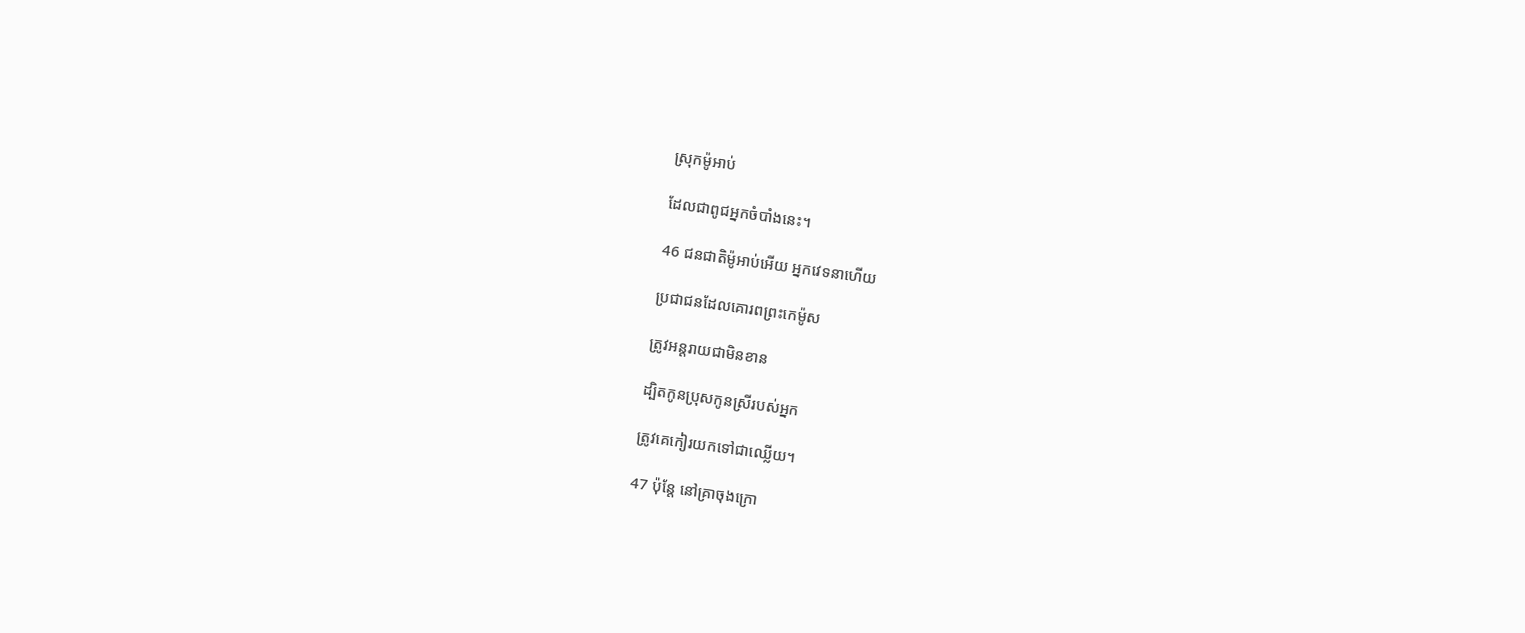ស្រុកម៉ូអាប់

ដែលជាពូជអ្នកចំបាំងនេះ។

46 ជន‌ជាតិម៉ូអាប់អើយ អ្នកវេទនាហើយ

ប្រជា‌ជនដែលគោរពព្រះ‌កេម៉ូស

ត្រូវអន្តរាយជាមិនខាន

ដ្បិតកូនប្រុសកូនស្រីរបស់អ្នក

ត្រូវគេកៀរយកទៅជាឈ្លើយ។

47 ប៉ុន្តែ នៅគ្រាចុងក្រោ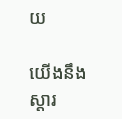យ

យើងនឹងស្ដារ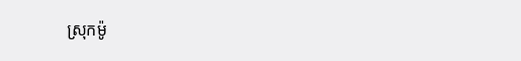ស្រុកម៉ូ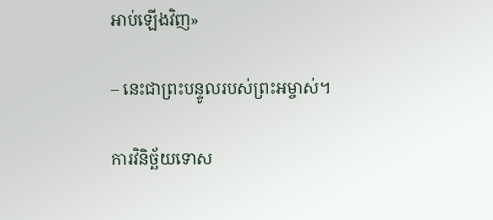អាប់ឡើងវិញ»

– នេះជាព្រះ‌បន្ទូលរបស់ព្រះ‌អម្ចាស់។

ការវិនិច្ឆ័យទោស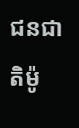ជន‌ជាតិម៉ូ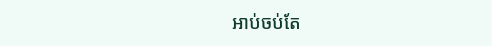អាប់ចប់តែ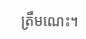ត្រឹមណេះ។